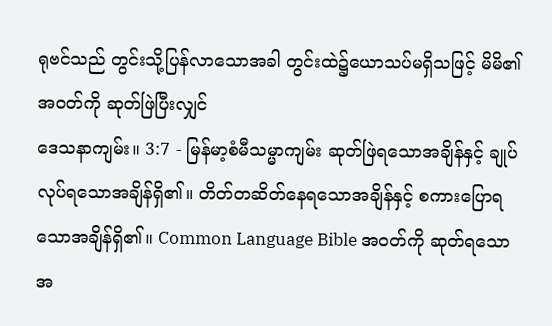ရုဗင်သည် တွင်းသို့ပြန်လာသောအခါ တွင်းထဲ၌ယောသပ်မရှိသဖြင့် မိမိ၏အဝတ်ကို ဆုတ်ဖြဲပြီးလျှင်
ဒေသနာကျမ်း။ 3:7 - မြန်မာ့စံမီသမ္မာကျမ်း ဆုတ်ဖြဲရသောအချိန်နှင့် ချုပ်လုပ်ရသောအချိန်ရှိ၏။ တိတ်တဆိတ်နေရသောအချိန်နှင့် စကားပြောရသောအချိန်ရှိ၏။ Common Language Bible အဝတ်ကို ဆုတ်ရသောအ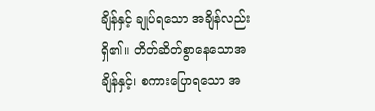ချိန်နှင့် ချုပ်ရသော အချိန်လည်းရှိ၏။ တိတ်ဆိတ်စွာနေသောအချိန်နှင့်၊ စကားပြောရသော အ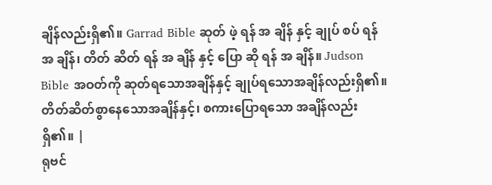ချိန်လည်းရှိ၏။ Garrad Bible ဆုတ် ဖဲ့ ရန် အ ချိန် နှင့် ချုပ် စပ် ရန် အ ချိန်၊ တိတ် ဆိတ် ရန် အ ချိန် နှင့် ပြော ဆို ရန် အ ချိန်။ Judson Bible အဝတ်ကို ဆုတ်ရသောအချိန်နှင့် ချုပ်ရသောအချိန်လည်းရှိ၏။ တိတ်ဆိတ်စွာနေသောအချိန်နှင့်၊ စကားပြောရသော အချိန်လည်းရှိ၏။ |
ရုဗင်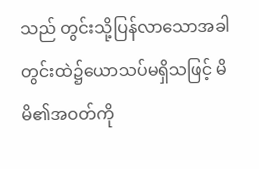သည် တွင်းသို့ပြန်လာသောအခါ တွင်းထဲ၌ယောသပ်မရှိသဖြင့် မိမိ၏အဝတ်ကို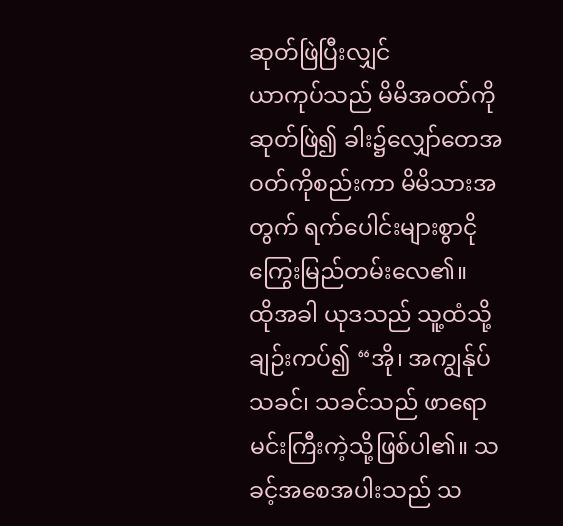ဆုတ်ဖြဲပြီးလျှင်
ယာကုပ်သည် မိမိအဝတ်ကိုဆုတ်ဖြဲ၍ ခါး၌လျှော်တေအဝတ်ကိုစည်းကာ မိမိသားအတွက် ရက်ပေါင်းများစွာငိုကြွေးမြည်တမ်းလေ၏။
ထိုအခါ ယုဒသည် သူ့ထံသို့ချဉ်းကပ်၍ “အို၊ အကျွန်ုပ်သခင်၊ သခင်သည် ဖာရောမင်းကြီးကဲ့သို့ဖြစ်ပါ၏။ သခင့်အစေအပါးသည် သ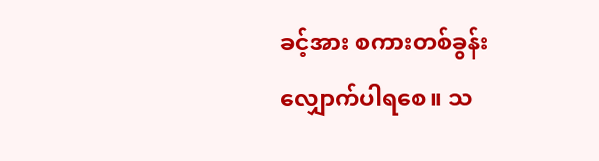ခင့်အား စကားတစ်ခွန်းလျှောက်ပါရစေ။ သ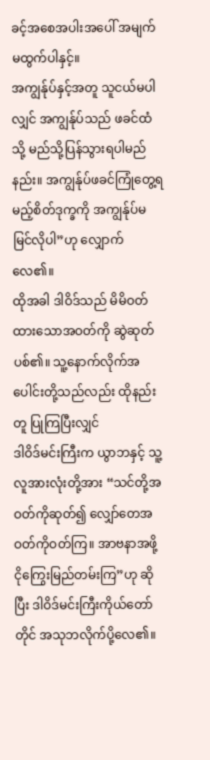ခင့်အစေအပါးအပေါ် အမျက်မထွက်ပါနှင့်။
အကျွန်ုပ်နှင့်အတူ သူငယ်မပါလျှင် အကျွန်ုပ်သည် ဖခင်ထံသို့ မည်သို့ပြန်သွားရပါမည်နည်း။ အကျွန်ုပ်ဖခင်ကြုံတွေ့ရမည့်စိတ်ဒုက္ခကို အကျွန်ုပ်မမြင်လိုပါ”ဟု လျှောက်လေ၏။
ထိုအခါ ဒါဝိဒ်သည် မိမိဝတ်ထားသောအဝတ်ကို ဆွဲဆုတ်ပစ်၏။ သူ့နောက်လိုက်အပေါင်းတို့သည်လည်း ထိုနည်းတူ ပြုကြပြီးလျှင်
ဒါဝိဒ်မင်းကြီးက ယွာဘနှင့် သူ့လူအားလုံးတို့အား “သင်တို့အဝတ်ကိုဆုတ်၍ လျှော်တေအဝတ်ကိုဝတ်ကြ။ အာဗနာအဖို့ ငိုကြွေးမြည်တမ်းကြ”ဟု ဆိုပြီး ဒါဝိဒ်မင်းကြီးကိုယ်တော်တိုင် အသုဘလိုက်ပို့လေ၏။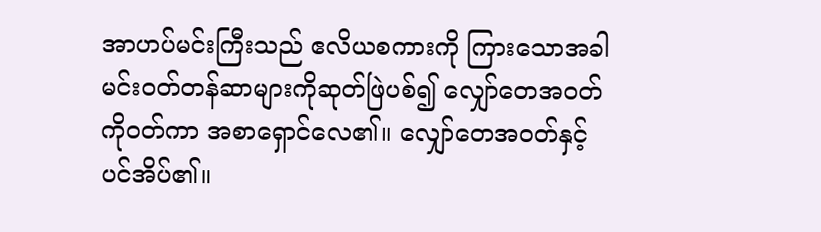အာဟပ်မင်းကြီးသည် ဧလိယစကားကို ကြားသောအခါ မင်းဝတ်တန်ဆာများကိုဆုတ်ဖြဲပစ်၍ လျှော်တေအဝတ်ကိုဝတ်ကာ အစာရှောင်လေ၏။ လျှော်တေအဝတ်နှင့်ပင်အိပ်၏။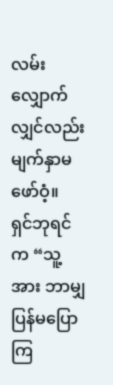လမ်းလျှောက်လျှင်လည်း မျက်နှာမဖော်ဝံ့။
ရှင်ဘုရင်က “သူ့အား ဘာမျှပြန်မပြောကြ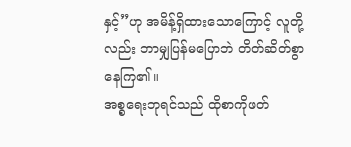နှင့်”ဟု အမိန့်ရှိထားသောကြောင့် လူတို့လည်း ဘာမျှပြန်မပြောဘဲ တိတ်ဆိတ်စွာနေကြ၏။
အစ္စရေးဘုရင်သည် ထိုစာကိုဖတ်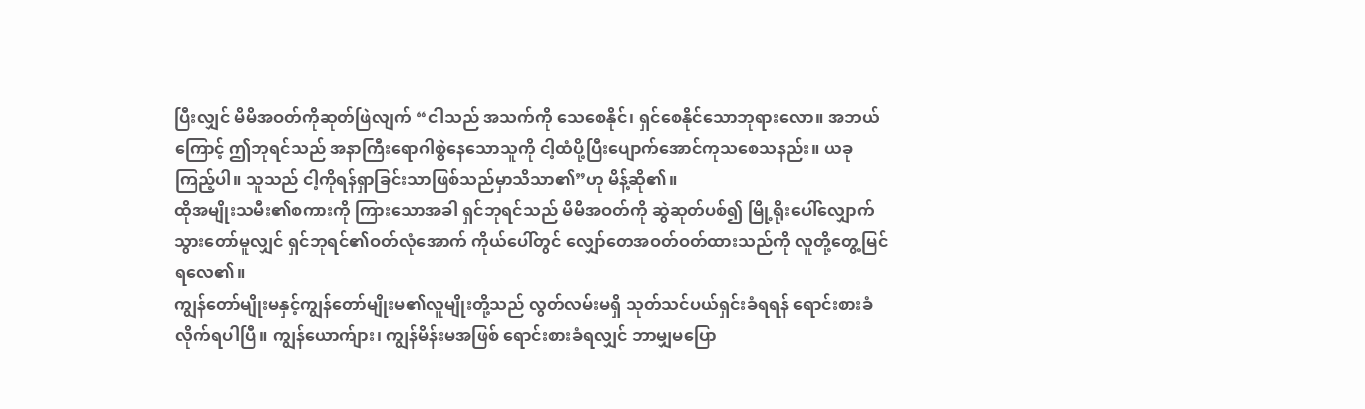ပြီးလျှင် မိမိအဝတ်ကိုဆုတ်ဖြဲလျက် “ငါသည် အသက်ကို သေစေနိုင်၊ ရှင်စေနိုင်သောဘုရားလော။ အဘယ်ကြောင့် ဤဘုရင်သည် အနာကြီးရောဂါစွဲနေသောသူကို ငါ့ထံပို့ပြီးပျောက်အောင်ကုသစေသနည်း။ ယခု ကြည့်ပါ။ သူသည် ငါ့ကိုရန်ရှာခြင်းသာဖြစ်သည်မှာသိသာ၏”ဟု မိန့်ဆို၏။
ထိုအမျိုးသမီး၏စကားကို ကြားသောအခါ ရှင်ဘုရင်သည် မိမိအဝတ်ကို ဆွဲဆုတ်ပစ်၍ မြို့ရိုးပေါ်လျှောက်သွားတော်မူလျှင် ရှင်ဘုရင်၏ဝတ်လုံအောက် ကိုယ်ပေါ်တွင် လျှော်တေအဝတ်ဝတ်ထားသည်ကို လူတို့တွေ့မြင်ရလေ၏။
ကျွန်တော်မျိုးမနှင့်ကျွန်တော်မျိုးမ၏လူမျိုးတို့သည် လွတ်လမ်းမရှိ သုတ်သင်ပယ်ရှင်းခံရရန် ရောင်းစားခံလိုက်ရပါပြီ။ ကျွန်ယောက်ျား၊ ကျွန်မိန်းမအဖြစ် ရောင်းစားခံရလျှင် ဘာမျှမပြော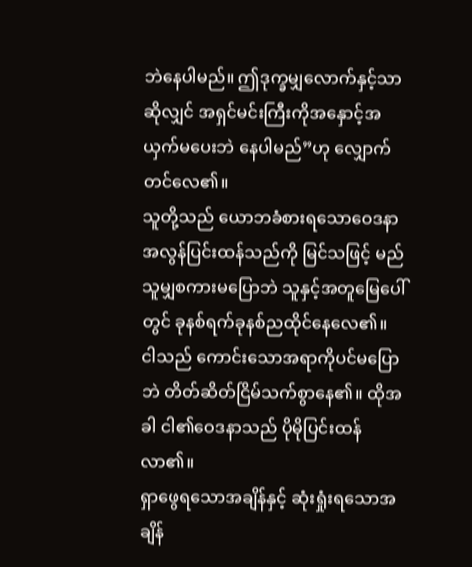ဘဲနေပါမည်။ ဤဒုက္ခမျှလောက်နှင့်သာဆိုလျှင် အရှင်မင်းကြီးကိုအနှောင့်အယှက်မပေးဘဲ နေပါမည်”ဟု လျှောက်တင်လေ၏။
သူတို့သည် ယောဘခံစားရသောဝေဒနာအလွန်ပြင်းထန်သည်ကို မြင်သဖြင့် မည်သူမျှစကားမပြောဘဲ သူနှင့်အတူမြေပေါ်တွင် ခုနစ်ရက်ခုနစ်ညထိုင်နေလေ၏။
ငါသည် ကောင်းသောအရာကိုပင်မပြောဘဲ တိတ်ဆိတ်ငြိမ်သက်စွာနေ၏။ ထိုအခါ ငါ၏ဝေဒနာသည် ပိုမိုပြင်းထန်လာ၏။
ရှာဖွေရသောအချိန်နှင့် ဆုံးရှုံးရသောအချိန်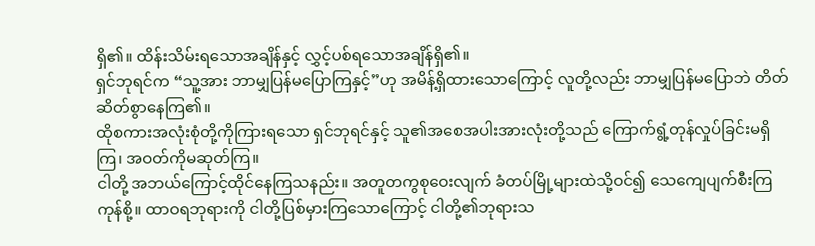ရှိ၏။ ထိန်းသိမ်းရသောအချိန်နှင့် လွှင့်ပစ်ရသောအချိန်ရှိ၏။
ရှင်ဘုရင်က “သူ့အား ဘာမျှပြန်မပြောကြနှင့်”ဟု အမိန့်ရှိထားသောကြောင့် လူတို့လည်း ဘာမျှပြန်မပြောဘဲ တိတ်ဆိတ်စွာနေကြ၏။
ထိုစကားအလုံးစုံတို့ကိုကြားရသော ရှင်ဘုရင်နှင့် သူ၏အစေအပါးအားလုံးတို့သည် ကြောက်ရွံ့တုန်လှုပ်ခြင်းမရှိကြ၊ အဝတ်ကိုမဆုတ်ကြ။
ငါတို့ အဘယ်ကြောင့်ထိုင်နေကြသနည်း။ အတူတကွစုဝေးလျက် ခံတပ်မြို့များထဲသို့ဝင်၍ သေကျေပျက်စီးကြကုန်စို့။ ထာဝရဘုရားကို ငါတို့ပြစ်မှားကြသောကြောင့် ငါတို့၏ဘုရားသ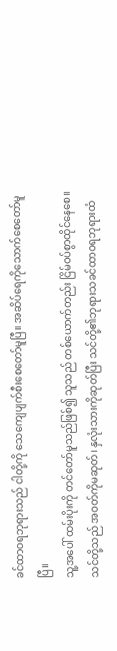ခင်ထာဝရဘုရားသည် ငါတို့ကို သေကျေပျက်စီးစေတော်မူပြီ။ အဆိပ်ရေကိုသောက်စေတော်မူပြီ။
သူ့အပေါ် ထမ်းပိုးကို တင်တော်မူသည်ဖြစ်၍ သူသည် တစ်ယောက်တည်း ငြိမ်ဝပ်စွာထိုင်နေစေ။
သင်တို့သည် အဝတ်ကိုမဆုတ်၊ နှလုံးသားကိုဆုတ်ပြီး သင်တို့၏ဘုရားသခင်ထာဝရဘုရားထံ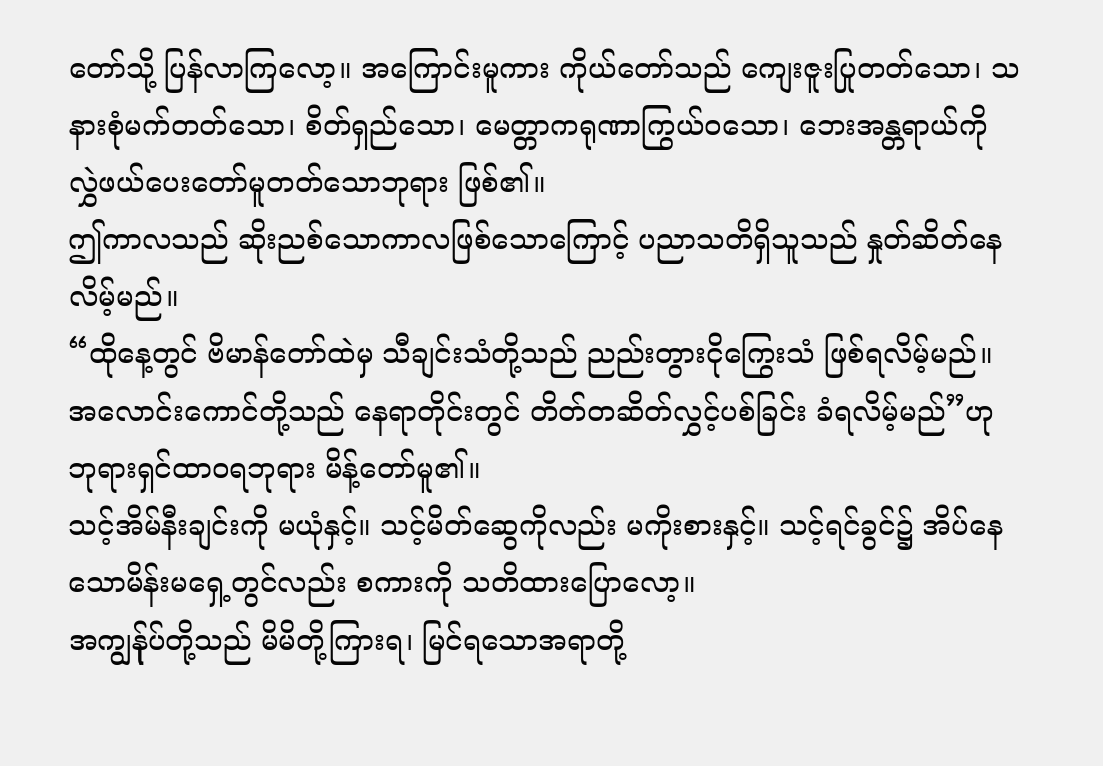တော်သို့ ပြန်လာကြလော့။ အကြောင်းမူကား ကိုယ်တော်သည် ကျေးဇူးပြုတတ်သော၊ သနားစုံမက်တတ်သော၊ စိတ်ရှည်သော၊ မေတ္တာကရုဏာကြွယ်ဝသော၊ ဘေးအန္တရာယ်ကို လွှဲဖယ်ပေးတော်မူတတ်သောဘုရား ဖြစ်၏။
ဤကာလသည် ဆိုးညစ်သောကာလဖြစ်သောကြောင့် ပညာသတိရှိသူသည် နှုတ်ဆိတ်နေလိမ့်မည်။
“ထိုနေ့တွင် ဗိမာန်တော်ထဲမှ သီချင်းသံတို့သည် ညည်းတွားငိုကြွေးသံ ဖြစ်ရလိမ့်မည်။ အလောင်းကောင်တို့သည် နေရာတိုင်းတွင် တိတ်တဆိတ်လွှင့်ပစ်ခြင်း ခံရလိမ့်မည်”ဟု ဘုရားရှင်ထာဝရဘုရား မိန့်တော်မူ၏။
သင့်အိမ်နီးချင်းကို မယုံနှင့်။ သင့်မိတ်ဆွေကိုလည်း မကိုးစားနှင့်။ သင့်ရင်ခွင်၌ အိပ်နေသောမိန်းမရှေ့တွင်လည်း စကားကို သတိထားပြောလော့။
အကျွန်ုပ်တို့သည် မိမိတို့ကြားရ၊ မြင်ရသောအရာတို့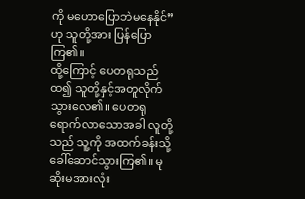ကို မဟောပြောဘဲမနေနိုင်”ဟု သူတို့အား ပြန်ပြောကြ၏။
ထို့ကြောင့် ပေတရုသည် ထ၍ သူတို့နှင့်အတူလိုက်သွားလေ၏။ ပေတရုရောက်လာသောအခါ လူတို့သည် သူ့ကို အထက်ခန်းသို့ ခေါ်ဆောင်သွားကြ၏။ မုဆိုးမအားလုံး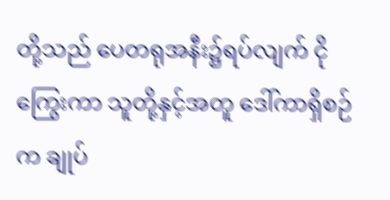တို့သည် ပေတရုအနီး၌ရပ်လျက် ငိုကြွေးကာ သူတို့နှင့်အတူ ဒေါ်ကာရှိစဉ်က ချုပ်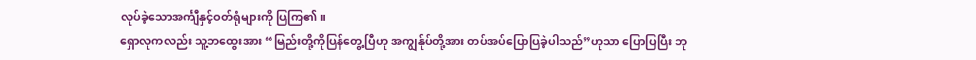လုပ်ခဲ့သောအင်္ကျီနှင့်ဝတ်ရုံများကို ပြကြ၏။
ရှောလုကလည်း သူ့ဘထွေးအား “မြည်းတို့ကိုပြန်တွေ့ပြီဟု အကျွန်ုပ်တို့အား တပ်အပ်ပြောပြခဲ့ပါသည်”ဟုသာ ပြောပြပြီး ဘု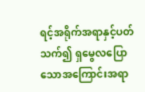ရင့်အရိုက်အရာနှင့်ပတ်သက်၍ ရှမွေလပြောသောအကြောင်းအရာ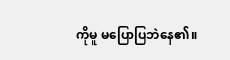ကိုမူ မပြောပြဘဲနေ၏။